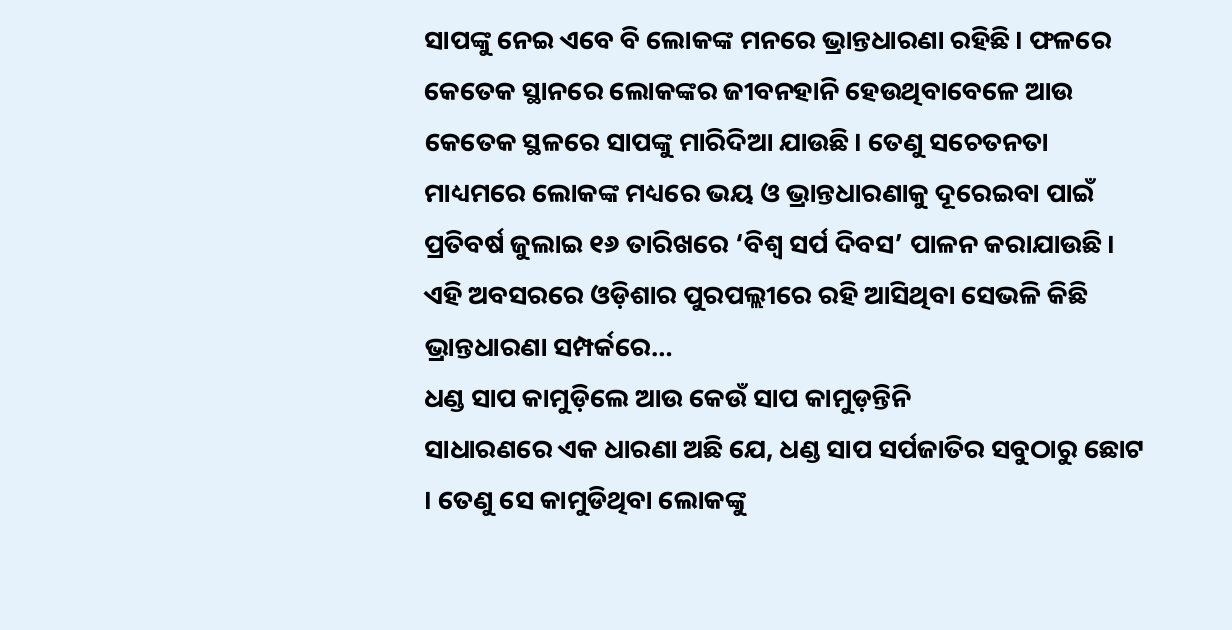ସାପଙ୍କୁ ନେଇ ଏବେ ବି ଲୋକଙ୍କ ମନରେ ଭ୍ରାନ୍ତଧାରଣା ରହିଛି। ଫଳରେ କେତେକ ସ୍ଥାନରେ ଲୋକଙ୍କର ଜୀବନହାନି ହେଉଥିବାବେଳେ ଆଉ କେତେକ ସ୍ଥଳରେ ସାପଙ୍କୁ ମାରିଦିଆ ଯାଉଛି। ତେଣୁ ସଚେତନତା ମାଧ୍ୟମରେ ଲୋକଙ୍କ ମଧ୍ୟରେ ଭୟ ଓ ଭ୍ରାନ୍ତଧାରଣାକୁ ଦୂରେଇବା ପାଇଁ ପ୍ରତିବର୍ଷ ଜୁଲାଇ ୧୬ ତାରିଖରେ ‘ବିଶ୍ୱ ସର୍ପ ଦିବସ’ ପାଳନ କରାଯାଉଛି। ଏହି ଅବସରରେ ଓଡ଼ିଶାର ପୁରପଲ୍ଲୀରେ ରହି ଆସିଥିବା ସେଭଳି କିଛି ଭ୍ରାନ୍ତଧାରଣା ସମ୍ପର୍କରେ…
ଧଣ୍ଡ ସାପ କାମୁଡ଼ିଲେ ଆଉ କେଉଁ ସାପ କାମୁଡ଼ନ୍ତିନି
ସାଧାରଣରେ ଏକ ଧାରଣା ଅଛି ଯେ, ଧଣ୍ଡ ସାପ ସର୍ପଜାତିର ସବୁଠାରୁ ଛୋଟ । ତେଣୁ ସେ କାମୁଡିଥିବା ଲୋକଙ୍କୁ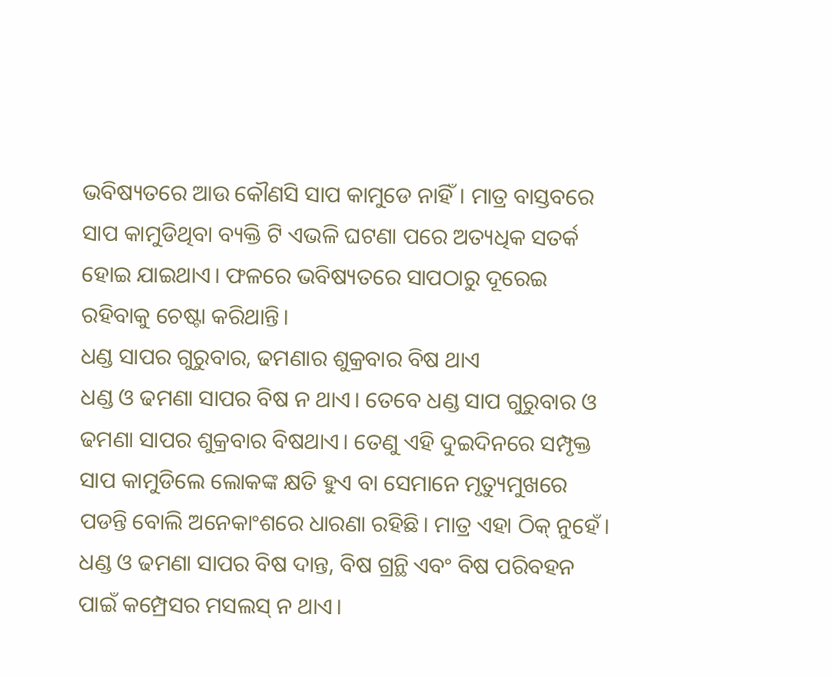ଭବିଷ୍ୟତରେ ଆଉ କୌଣସି ସାପ କାମୁଡେ ନାହିଁ। ମାତ୍ର ବାସ୍ତବରେ ସାପ କାମୁଡିଥିବା ବ୍ୟକ୍ତି ଟି ଏଭଳି ଘଟଣା ପରେ ଅତ୍ୟଧିକ ସତର୍କ ହୋଇ ଯାଇଥାଏ। ଫଳରେ ଭବିଷ୍ୟତରେ ସାପଠାରୁ ଦୂରେଇ ରହିବାକୁ ଚେଷ୍ଟା କରିଥାନ୍ତି।
ଧଣ୍ଡ ସାପର ଗୁରୁବାର, ଢମଣାର ଶୁକ୍ରବାର ବିଷ ଥାଏ
ଧଣ୍ଡ ଓ ଢମଣା ସାପର ବିଷ ନ ଥାଏ। ତେବେ ଧଣ୍ଡ ସାପ ଗୁରୁବାର ଓ ଢମଣା ସାପର ଶୁକ୍ରବାର ବିଷଥାଏ। ତେଣୁ ଏହି ଦୁଇଦିନରେ ସମ୍ପୃକ୍ତ ସାପ କାମୁଡିଲେ ଲୋକଙ୍କ କ୍ଷତି ହୁଏ ବା ସେମାନେ ମୃତ୍ୟୁମୁଖରେ ପଡନ୍ତି ବୋଲି ଅନେକାଂଶରେ ଧାରଣା ରହିଛି। ମାତ୍ର ଏହା ଠିକ୍ ନୁହେଁ। ଧଣ୍ଡ ଓ ଢମଣା ସାପର ବିଷ ଦାନ୍ତ, ବିଷ ଗ୍ରନ୍ଥି ଏବଂ ବିଷ ପରିବହନ ପାଇଁ କମ୍ପ୍ରେସର ମସଲସ୍ ନ ଥାଏ।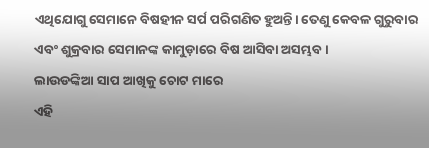ଏଥିଯୋଗୁ ସେମାନେ ବିଷହୀନ ସର୍ପ ପରିଗଣିତ ହୁଅନ୍ତି। ତେଣୁ କେବଳ ଗୁରୁବାର ଏବଂ ଶୁକ୍ରବାର ସେମାନଙ୍କ କାମୁଡ଼ାରେ ବିଷ ଆସିବା ଅସମ୍ଭବ।
ଲାଉଡଙ୍କିଆ ସାପ ଆଖିକୁ ଚୋଟ ମାରେ
ଏହି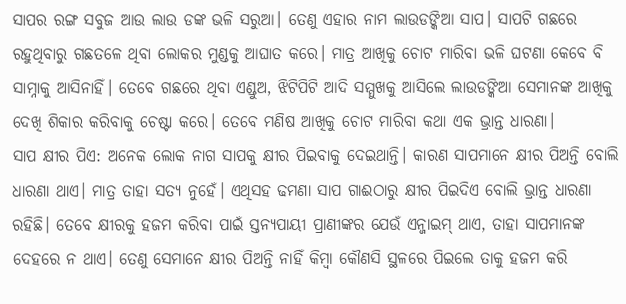ସାପର ରଙ୍ଗ ସବୁଜ ଆଉ ଲାଉ ଡଙ୍କ ଭଳି ସରୁଆ। ତେଣୁ ଏହାର ନାମ ଲାଉଡଙ୍କିଆ ସାପ। ସାପଟି ଗଛରେ ରହୁଥିବାରୁ ଗଛତଳେ ଥିବା ଲୋକର ମୁଣ୍ଡକୁ ଆଘାତ କରେ। ମାତ୍ର ଆଖିକୁ ଚୋଟ ମାରିବା ଭଳି ଘଟଣା କେବେ ବି ସାମ୍ନାକୁ ଆସିନାହିଁ। ତେବେ ଗଛରେ ଥିବା ଏଣ୍ଡୁଅ, ଝିଟିପିଟି ଆଦି ସମ୍ମୁଖକୁ ଆସିଲେ ଲାଉଡଙ୍କିଆ ସେମାନଙ୍କ ଆଖିକୁ ଦେଖି ଶିକାର କରିବାକୁ ଚେଷ୍ଟା କରେ। ତେବେ ମଣିଷ ଆଖିକୁ ଚୋଟ ମାରିବା କଥା ଏକ ଭ୍ରାନ୍ତ ଧାରଣା।
ସାପ କ୍ଷୀର ପିଏ: ଅନେକ ଲୋକ ନାଗ ସାପକୁ କ୍ଷୀର ପିଇବାକୁ ଦେଇଥାନ୍ତି। କାରଣ ସାପମାନେ କ୍ଷୀର ପିଅନ୍ତି ବୋଲି ଧାରଣା ଥାଏ। ମାତ୍ର ତାହା ସତ୍ୟ ନୁହେଁ। ଏଥିସହ ଢମଣା ସାପ ଗାଈଠାରୁ କ୍ଷୀର ପିଇଦିଏ ବୋଲି ଭ୍ରାନ୍ତ ଧାରଣା ରହିଛି। ତେବେ କ୍ଷୀରକୁ ହଜମ କରିବା ପାଇଁ ସ୍ତନ୍ୟପାୟୀ ପ୍ରାଣୀଙ୍କର ଯେଉଁ ଏନ୍ଜାଇମ୍ ଥାଏ, ତାହା ସାପମାନଙ୍କ ଦେହରେ ନ ଥାଏ। ତେଣୁ ସେମାନେ କ୍ଷୀର ପିଅନ୍ତି ନାହିଁ କିମ୍ବା କୌଣସି ସ୍ଥଳରେ ପିଇଲେ ତାକୁ ହଜମ କରି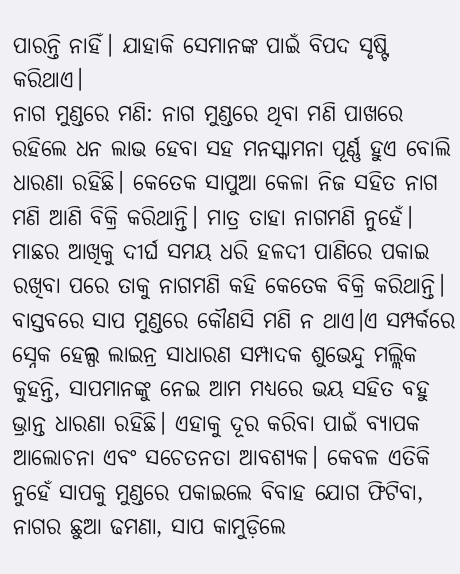ପାରନ୍ତି ନାହିଁ। ଯାହାକି ସେମାନଙ୍କ ପାଇଁ ବିପଦ ସୃଷ୍ଟି କରିଥାଏ।
ନାଗ ମୁଣ୍ଡରେ ମଣି: ନାଗ ମୁଣ୍ଡରେ ଥିବା ମଣି ପାଖରେ ରହିଲେ ଧନ ଲାଭ ହେବା ସହ ମନସ୍କାମନା ପୂର୍ଣ୍ଣ ହୁଏ ବୋଲି ଧାରଣା ରହିଛି। କେତେକ ସାପୁଆ କେଳା ନିଜ ସହିତ ନାଗ ମଣି ଆଣି ବିକ୍ରି କରିଥାନ୍ତି। ମାତ୍ର ତାହା ନାଗମଣି ନୁହେଁ। ମାଛର ଆଖିକୁ ଦୀର୍ଘ ସମୟ ଧରି ହଳଦୀ ପାଣିରେ ପକାଇ ରଖିବା ପରେ ତାକୁ ନାଗମଣି କହି କେତେକ ବିକ୍ରି କରିଥାନ୍ତି। ବାସ୍ତବରେ ସାପ ମୁଣ୍ଡରେ କୌଣସି ମଣି ନ ଥାଏ।ଏ ସମ୍ପର୍କରେ ସ୍ନେକ ହେଲ୍ପ ଲାଇନ୍ର ସାଧାରଣ ସମ୍ପାଦକ ଶୁଭେନ୍ଦୁ ମଲ୍ଲିକ କୁହନ୍ତି, ସାପମାନଙ୍କୁ ନେଇ ଆମ ମଧ୍ୟରେ ଭୟ ସହିତ ବହୁ ଭ୍ରାନ୍ତ ଧାରଣା ରହିଛି। ଏହାକୁ ଦୂର କରିବା ପାଇଁ ବ୍ୟାପକ ଆଲୋଚନା ଏବଂ ସଚେତନତା ଆବଶ୍ୟକ। କେବଳ ଏତିକି ନୁହେଁ ସାପକୁ ମୁଣ୍ଡରେ ପକାଇଲେ ବିବାହ ଯୋଗ ଫିଟିବା, ନାଗର ଛୁଆ ଢମଣା, ସାପ କାମୁଡ଼ିଲେ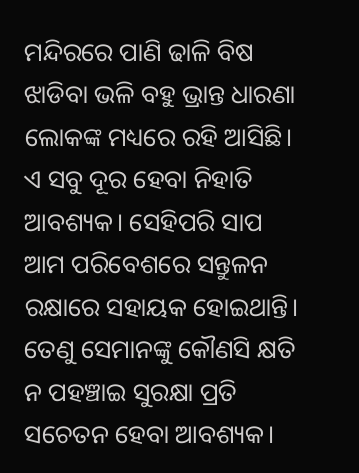ମନ୍ଦିରରେ ପାଣି ଢାଳି ବିଷ ଝାଡିବା ଭଳି ବହୁ ଭ୍ରାନ୍ତ ଧାରଣା ଲୋକଙ୍କ ମଧ୍ୟରେ ରହି ଆସିଛି। ଏ ସବୁ ଦୂର ହେବା ନିହାତି ଆବଶ୍ୟକ। ସେହିପରି ସାପ ଆମ ପରିବେଶରେ ସନ୍ତୁଳନ ରକ୍ଷାରେ ସହାୟକ ହୋଇଥାନ୍ତି। ତେଣୁ ସେମାନଙ୍କୁ କୌଣସି କ୍ଷତି ନ ପହଞ୍ଚାଇ ସୁରକ୍ଷା ପ୍ରତି ସଚେତନ ହେବା ଆବଶ୍ୟକ।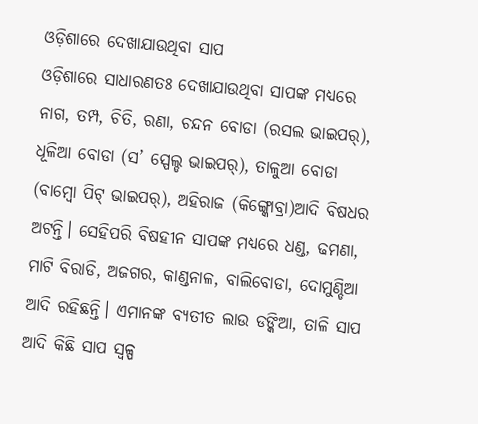ଓଡ଼ିଶାରେ ଦେଖାଯାଉଥିବା ସାପ
ଓଡ଼ିଶାରେ ସାଧାରଣତଃ ଦେଖାଯାଉଥିବା ସାପଙ୍କ ମଧ୍ୟରେ ନାଗ, ତମ୍ପ, ଚିତି, ରଣା, ଚନ୍ଦନ ବୋଡା (ରସଲ ଭାଇପର୍), ଧୂଳିଆ ବୋଡା (ସ’ ସ୍ପେଲ୍ଡ ଭାଇପର୍), ତାଳୁଆ ବୋଡା (ବାମ୍ବୋ ପିଟ୍ ଭାଇପର୍), ଅହିରାଜ (କିଙ୍ଗ୍କୋବ୍ରା)ଆଦି ବିଷଧର ଅଟନ୍ତି। ସେହିପରି ବିଷହୀନ ସାପଙ୍କ ମଧ୍ୟରେ ଧଣ୍ଡ, ଢମଣା, ମାଟି ବିରାଡି, ଅଜଗର, କାଣ୍ଡନାଳ, ବାଲିବୋଡା, ଦୋମୁଣ୍ଡିଆ ଆଦି ରହିଛନ୍ତି। ଏମାନଙ୍କ ବ୍ୟତୀତ ଲାଉ ଡଙ୍କିଆ, ତାଳି ସାପ ଆଦି କିଛି ସାପ ସ୍ବଳ୍ପ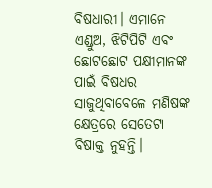ବିଷଧାରୀ। ଏମାନେ ଏଣ୍ଡୁଅ, ଝିଟିପିଟି ଏବଂ ଛୋଟଛୋଟ ପକ୍ଷୀମାନଙ୍କ ପାଇଁ ବିଷଧର ସାଜୁଥିବାବେଳେ ମଣିଷଙ୍କ କ୍ଷେତ୍ରରେ ସେତେଟା ବିଷାକ୍ତ ନୁହନ୍ତି।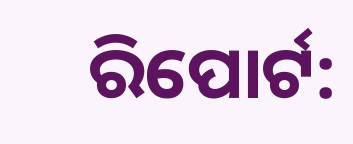ରିପୋର୍ଟ: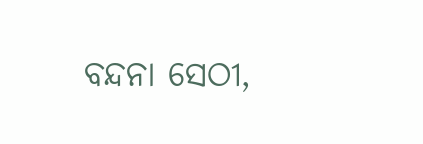ବନ୍ଦନା ସେଠୀ,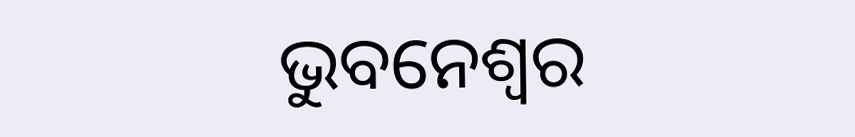ଭୁବନେଶ୍ୱର